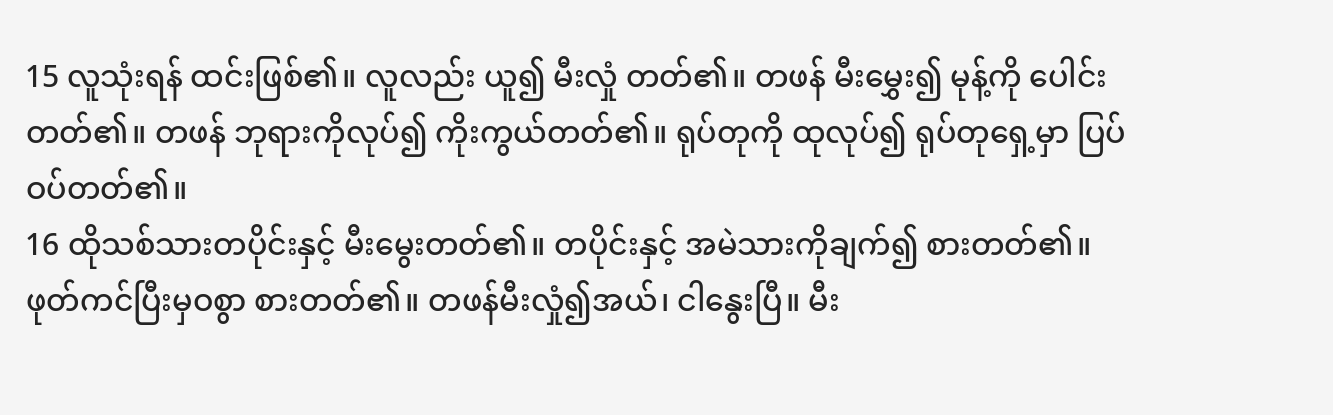15 လူသုံးရန် ထင်းဖြစ်၏။ လူလည်း ယူ၍ မီးလှုံ တတ်၏။ တဖန် မီးမွှေး၍ မုန့်ကို ပေါင်းတတ်၏။ တဖန် ဘုရားကိုလုပ်၍ ကိုးကွယ်တတ်၏။ ရုပ်တုကို ထုလုပ်၍ ရုပ်တုရှေ့မှာ ပြပ်ဝပ်တတ်၏။
16 ထိုသစ်သားတပိုင်းနှင့် မီးမွေးတတ်၏။ တပိုင်းနှင့် အမဲသားကိုချက်၍ စားတတ်၏။ ဖုတ်ကင်ပြီးမှဝစွာ စားတတ်၏။ တဖန်မီးလှုံ၍အယ်၊ ငါနွေးပြီ။ မီး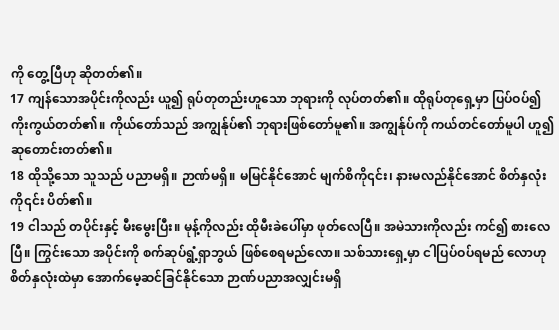ကို တွေ့ပြီဟု ဆိုတတ်၏။
17 ကျန်သောအပိုင်းကိုလည်း ယူ၍ ရုပ်တုတည်းဟူသော ဘုရားကို လုပ်တတ်၏။ ထိုရုပ်တုရှေ့မှာ ပြပ်ဝပ်၍ ကိုးကွယ်တတ်၏။ ကိုယ်တော်သည် အကျွန်ုပ်၏ ဘုရားဖြစ်တော်မူ၏။ အကျွန်ုပ်ကို ကယ်တင်တော်မူပါ ဟူ၍ ဆုတောင်းတတ်၏။
18 ထိုသို့သော သူသည် ပညာမရှိ။ ဉာဏ်မရှိ။ မမြင်နိုင်အောင် မျက်စိကို၎င်း၊ နားမလည်နိုင်အောင် စိတ်နှလုံး ကို၎င်း ပိတ်၏။
19 ငါသည် တပိုင်းနှင့် မီးမွေးပြီး။ မုန့်ကိုလည်း ထိုမီးခဲပေါ်မှာ ဖုတ်လေပြီ။ အမဲသားကိုလည်း ကင်၍ စားလေပြီ။ ကြွင်းသော အပိုင်းကို စက်ဆုပ်ရွံ့ရှာဘွယ် ဖြစ်စေရမည်လော။ သစ်သားရှေ့မှာ ငါပြပ်ဝပ်ရမည် လောဟု စိတ်နှလုံးထဲမှာ အောက်မေ့ဆင်ခြင်နိုင်သော ဉာဏ်ပညာအလျှင်းမရှိ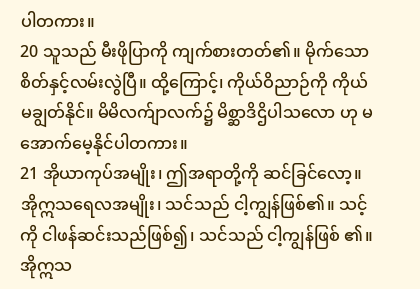ပါတကား။
20 သူသည် မီးဖိုပြာကို ကျက်စားတတ်၏။ မိုက်သော စိတ်နှင့်လမ်းလွဲပြီ။ ထို့ကြောင့်၊ ကိုယ်ဝိညာဉ်ကို ကိုယ်မချွတ်နိုင်။ မိမိလက်ျာလက်၌ မိစ္ဆာဒိဌိပါသလော ဟု မအောက်မေ့နိုင်ပါတကား။
21 အိုယာကုပ်အမျိုး၊ ဤအရာတို့ကို ဆင်ခြင်လော့။ အိုဣသရေလအမျိုး၊ သင်သည် ငါ့ကျွန်ဖြစ်၏။ သင့်ကို ငါဖန်ဆင်းသည်ဖြစ်၍၊ သင်သည် ငါ့ကျွန်ဖြစ် ၏။ အိုဣသ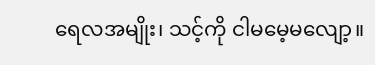ရေလအမျိုး၊ သင့်ကို ငါမမေ့မလျော့။